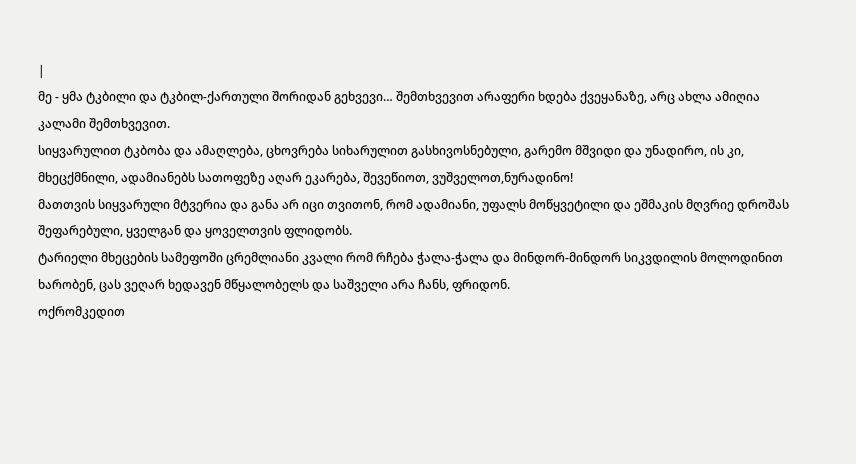|
მე - ყმა ტკბილი და ტკბილ-ქართული შორიდან გეხვევი… შემთხვევით არაფერი ხდება ქვეყანაზე, არც ახლა ამიღია კალამი შემთხვევით.
სიყვარულით ტკბობა და ამაღლება, ცხოვრება სიხარულით გასხივოსნებული, გარემო მშვიდი და უნადირო, ის კი, მხეცქმნილი, ადამიანებს სათოფეზე აღარ ეკარება, შევეწიოთ, ვუშველოთ,ნურადინო!
მათთვის სიყვარული მტვერია და განა არ იცი თვითონ, რომ ადამიანი, უფალს მოწყვეტილი და ეშმაკის მღვრიე დროშას შეფარებული, ყველგან და ყოველთვის ფლიდობს.
ტარიელი მხეცების სამეფოში ცრემლიანი კვალი რომ რჩება ჭალა-ჭალა და მინდორ-მინდორ სიკვდილის მოლოდინით ხარობენ, ცას ვეღარ ხედავენ მწყალობელს და საშველი არა ჩანს, ფრიდონ.
ოქრომკედით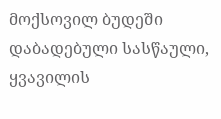მოქსოვილ ბუდეში დაბადებული სასწაული, ყვავილის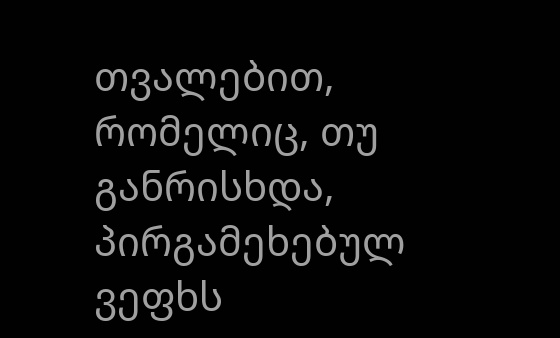თვალებით, რომელიც, თუ განრისხდა, პირგამეხებულ ვეფხს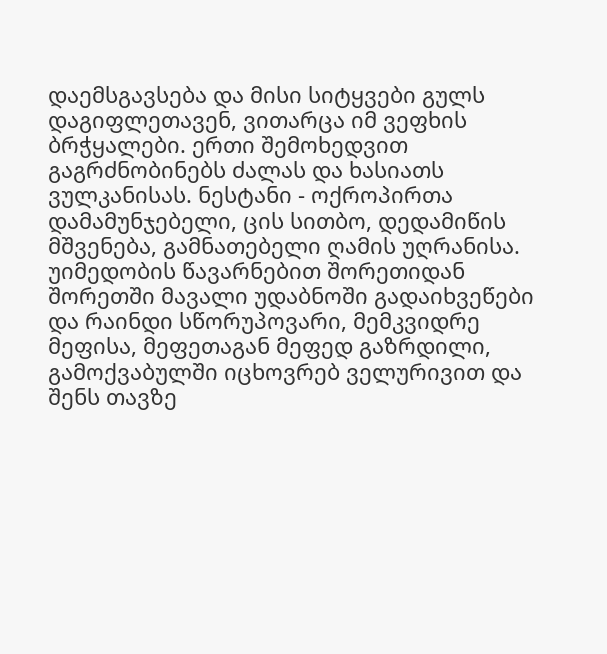დაემსგავსება და მისი სიტყვები გულს დაგიფლეთავენ, ვითარცა იმ ვეფხის ბრჭყალები. ერთი შემოხედვით გაგრძნობინებს ძალას და ხასიათს ვულკანისას. ნესტანი - ოქროპირთა დამამუნჯებელი, ცის სითბო, დედამიწის მშვენება, გამნათებელი ღამის უღრანისა.
უიმედობის წავარნებით შორეთიდან შორეთში მავალი უდაბნოში გადაიხვეწები და რაინდი სწორუპოვარი, მემკვიდრე მეფისა, მეფეთაგან მეფედ გაზრდილი, გამოქვაბულში იცხოვრებ ველურივით და შენს თავზე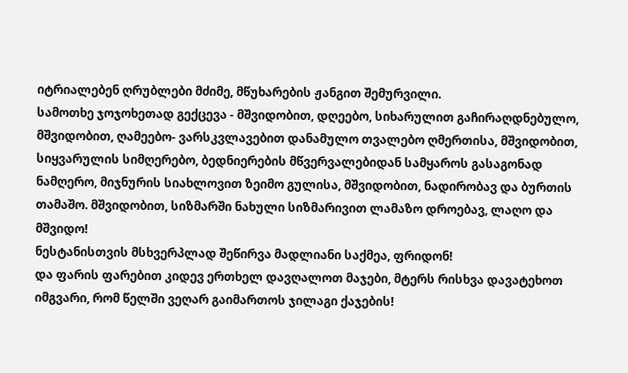იტრიალებენ ღრუბლები მძიმე, მწუხარების ჟანგით შემურვილი.
სამოთხე ჯოჯოხეთად გექცევა - მშვიდობით, დღეებო, სიხარულით გაჩირაღდნებულო, მშვიდობით, ღამეებო- ვარსკვლავებით დანამულო თვალებო ღმერთისა, მშვიდობით, სიყვარულის სიმღერებო, ბედნიერების მწვერვალებიდან სამყაროს გასაგონად ნამღერო, მიჯნურის სიახლოვით ზეიმო გულისა, მშვიდობით, ნადირობავ და ბურთის თამაშო. მშვიდობით, სიზმარში ნახული სიზმარივით ლამაზო დროებავ, ლაღო და მშვიდო!
ნესტანისთვის მსხვერპლად შეწირვა მადლიანი საქმეა, ფრიდონ!
და ფარის ფარებით კიდევ ერთხელ დავღალოთ მაჯები, მტერს რისხვა დავატეხოთ იმგვარი, რომ წელში ვეღარ გაიმართოს ჯილაგი ქაჯების!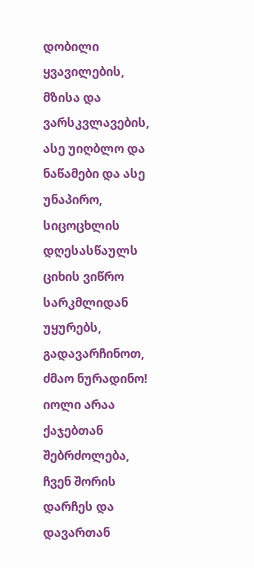დობილი ყვავილების, მზისა და ვარსკვლავების, ასე უიღბლო და ნაწამები და ასე უნაპირო, სიცოცხლის დღესასწაულს ციხის ვიწრო სარკმლიდან უყურებს, გადავარჩინოთ, ძმაო ნურადინო!
იოლი არაა ქაჯებთან შებრძოლება, ჩვენ შორის დარჩეს და დავართან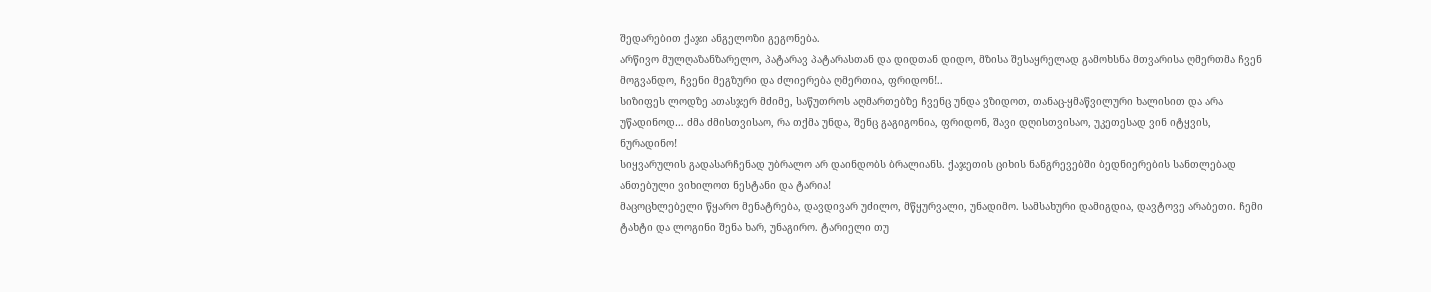შედარებით ქაჯი ანგელოზი გეგონება.
არწივო მულღაზანზარელო, პატარავ პატარასთან და დიდთან დიდო, მზისა შესაყრელად გამოხსნა მთვარისა ღმერთმა ჩვენ მოგვანდო, ჩვენი მეგზური და ძლიერება ღმერთია, ფრიდონ!..
სიზიფეს ლოდზე ათასჯერ მძიმე, საწუთროს აღმართებზე ჩვენც უნდა ვზიდოთ, თანაც-ყმაწვილური ხალისით და არა უწადინოდ… ძმა ძმისთვისაო, რა თქმა უნდა, შენც გაგიგონია, ფრიდონ, შავი დღისთვისაო, უკეთესად ვინ იტყვის, ნურადინო!
სიყვარულის გადასარჩენად უბრალო არ დაინდობს ბრალიანს. ქაჯეთის ციხის ნანგრევებში ბედნიერების სანთლებად ანთებული ვიხილოთ ნესტანი და ტარია!
მაცოცხლებელი წყარო მენატრება, დავდივარ უძილო, მწყურვალი, უნადიმო. სამსახური დამიგდია, დავტოვე არაბეთი. ჩემი ტახტი და ლოგინი შენა ხარ, უნაგირო. ტარიელი თუ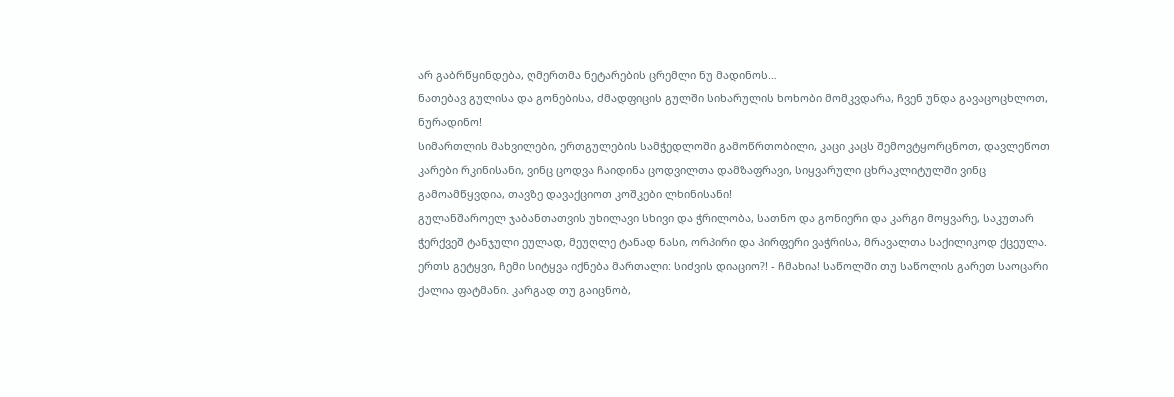არ გაბრწყინდება, ღმერთმა ნეტარების ცრემლი ნუ მადინოს…
ნათებავ გულისა და გონებისა, ძმადფიცის გულში სიხარულის ხოხობი მომკვდარა, ჩვენ უნდა გავაცოცხლოთ, ნურადინო!
სიმართლის მახვილები, ერთგულების სამჭედლოში გამოწრთობილი, კაცი კაცს შემოვტყორცნოთ, დავლეწოთ კარები რკინისანი, ვინც ცოდვა ჩაიდინა ცოდვილთა დამზაფრავი, სიყვარული ცხრაკლიტულში ვინც გამოამწყვდია, თავზე დავაქციოთ კოშკები ლხინისანი!
გულანშაროელ ჯაბანთათვის უხილავი სხივი და ჭრილობა, სათნო და გონიერი და კარგი მოყვარე, საკუთარ ჭერქვეშ ტანჯული ეულად, მეუღლე ტანად ნასი, ორპირი და პირფერი ვაჭრისა, მრავალთა საქილიკოდ ქცეულა. ერთს გეტყვი, ჩემი სიტყვა იქნება მართალი: სიძვის დიაციო?! - ჩმახია! საწოლში თუ საწოლის გარეთ საოცარი ქალია ფატმანი. კარგად თუ გაიცნობ,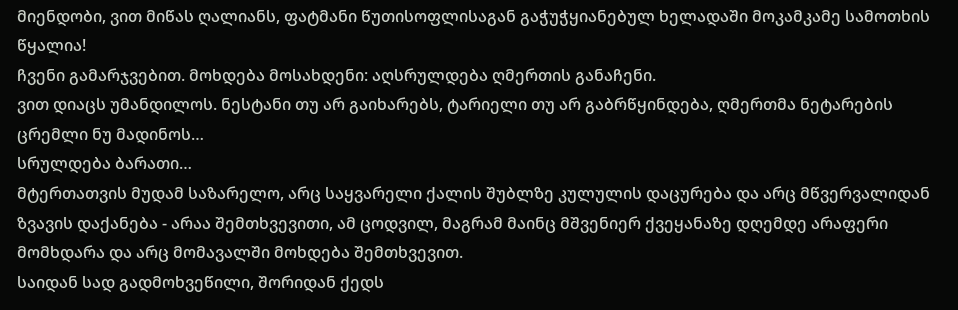მიენდობი, ვით მიწას ღალიანს, ფატმანი წუთისოფლისაგან გაჭუჭყიანებულ ხელადაში მოკამკამე სამოთხის წყალია!
ჩვენი გამარჯვებით. მოხდება მოსახდენი: აღსრულდება ღმერთის განაჩენი.
ვით დიაცს უმანდილოს. ნესტანი თუ არ გაიხარებს, ტარიელი თუ არ გაბრწყინდება, ღმერთმა ნეტარების ცრემლი ნუ მადინოს…
სრულდება ბარათი…
მტერთათვის მუდამ საზარელო, არც საყვარელი ქალის შუბლზე კულულის დაცურება და არც მწვერვალიდან ზვავის დაქანება - არაა შემთხვევითი, ამ ცოდვილ, მაგრამ მაინც მშვენიერ ქვეყანაზე დღემდე არაფერი მომხდარა და არც მომავალში მოხდება შემთხვევით.
საიდან სად გადმოხვეწილი, შორიდან ქედს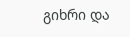გიხრი და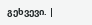გეხვევი. |